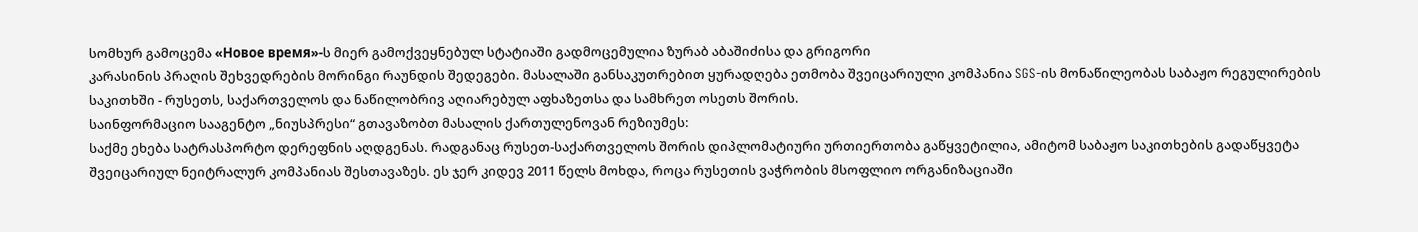სომხურ გამოცემა «Новое время»-ს მიერ გამოქვეყნებულ სტატიაში გადმოცემულია ზურაბ აბაშიძისა და გრიგორი
კარასინის პრაღის შეხვედრების მორინგი რაუნდის შედეგები. მასალაში განსაკუთრებით ყურადღება ეთმობა შვეიცარიული კომპანია SGS-ის მონაწილეობას საბაჟო რეგულირების საკითხში - რუსეთს, საქართველოს და ნაწილობრივ აღიარებულ აფხაზეთსა და სამხრეთ ოსეთს შორის.
საინფორმაციო სააგენტო „ნიუსპრესი“ გთავაზობთ მასალის ქართულენოვან რეზიუმეს:
საქმე ეხება სატრასპორტო დერეფნის აღდგენას. რადგანაც რუსეთ-საქართველოს შორის დიპლომატიური ურთიერთობა გაწყვეტილია, ამიტომ საბაჟო საკითხების გადაწყვეტა შვეიცარიულ ნეიტრალურ კომპანიას შესთავაზეს. ეს ჯერ კიდევ 2011 წელს მოხდა, როცა რუსეთის ვაჭრობის მსოფლიო ორგანიზაციაში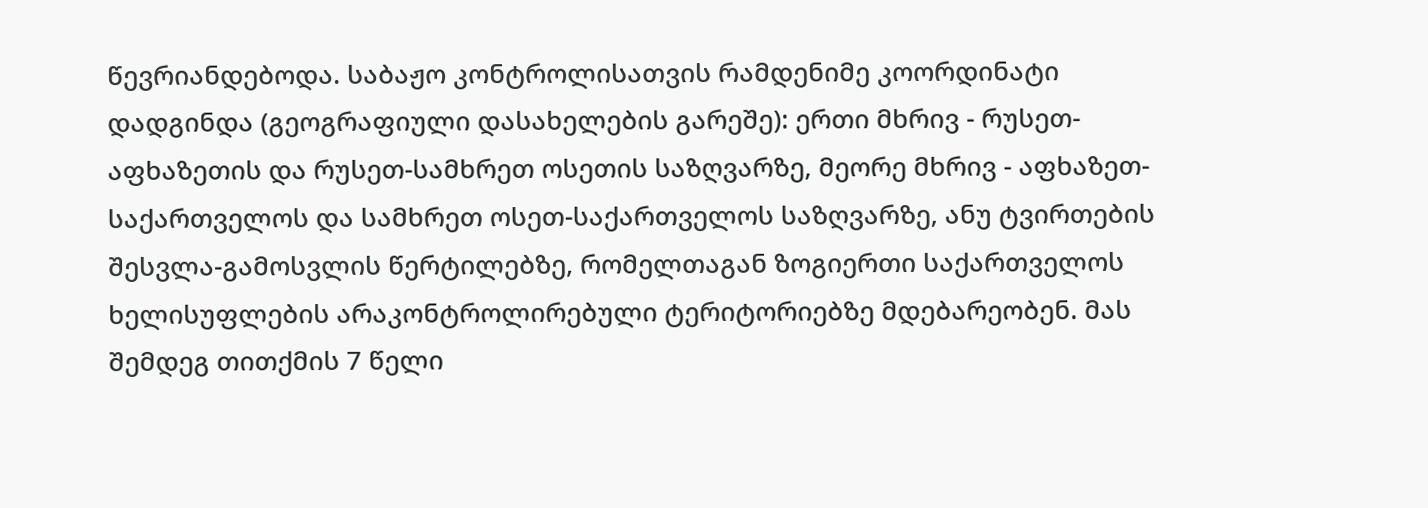წევრიანდებოდა. საბაჟო კონტროლისათვის რამდენიმე კოორდინატი დადგინდა (გეოგრაფიული დასახელების გარეშე): ერთი მხრივ - რუსეთ-აფხაზეთის და რუსეთ-სამხრეთ ოსეთის საზღვარზე, მეორე მხრივ - აფხაზეთ-საქართველოს და სამხრეთ ოსეთ-საქართველოს საზღვარზე, ანუ ტვირთების შესვლა-გამოსვლის წერტილებზე, რომელთაგან ზოგიერთი საქართველოს ხელისუფლების არაკონტროლირებული ტერიტორიებზე მდებარეობენ. მას შემდეგ თითქმის 7 წელი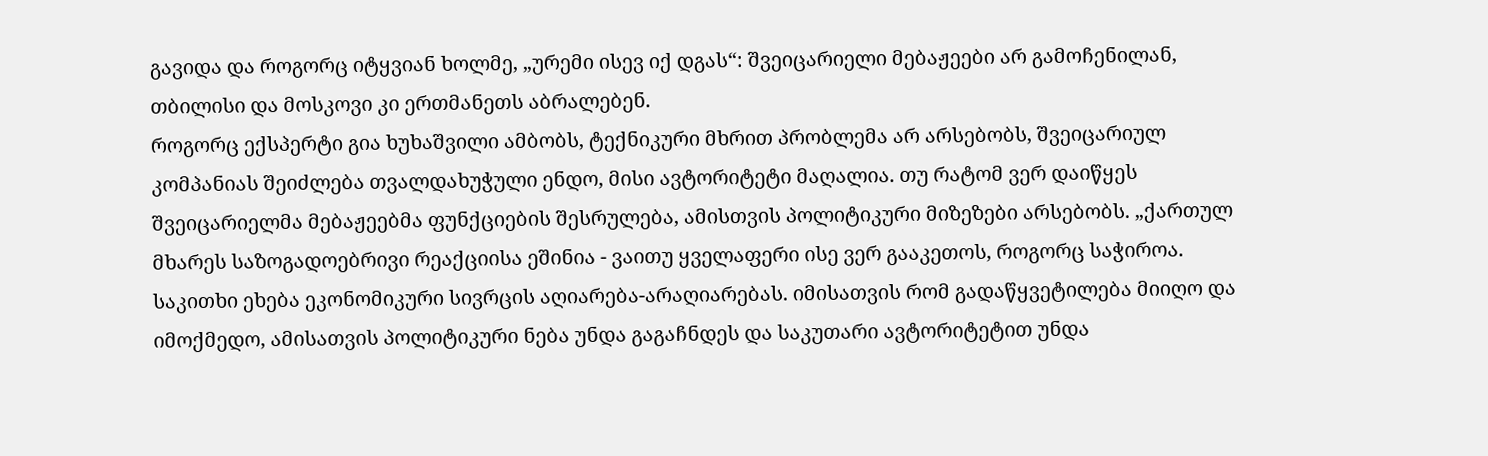გავიდა და როგორც იტყვიან ხოლმე, „ურემი ისევ იქ დგას“: შვეიცარიელი მებაჟეები არ გამოჩენილან, თბილისი და მოსკოვი კი ერთმანეთს აბრალებენ.
როგორც ექსპერტი გია ხუხაშვილი ამბობს, ტექნიკური მხრით პრობლემა არ არსებობს, შვეიცარიულ კომპანიას შეიძლება თვალდახუჭული ენდო, მისი ავტორიტეტი მაღალია. თუ რატომ ვერ დაიწყეს შვეიცარიელმა მებაჟეებმა ფუნქციების შესრულება, ამისთვის პოლიტიკური მიზეზები არსებობს. „ქართულ მხარეს საზოგადოებრივი რეაქციისა ეშინია - ვაითუ ყველაფერი ისე ვერ გააკეთოს, როგორც საჭიროა. საკითხი ეხება ეკონომიკური სივრცის აღიარება-არაღიარებას. იმისათვის რომ გადაწყვეტილება მიიღო და იმოქმედო, ამისათვის პოლიტიკური ნება უნდა გაგაჩნდეს და საკუთარი ავტორიტეტით უნდა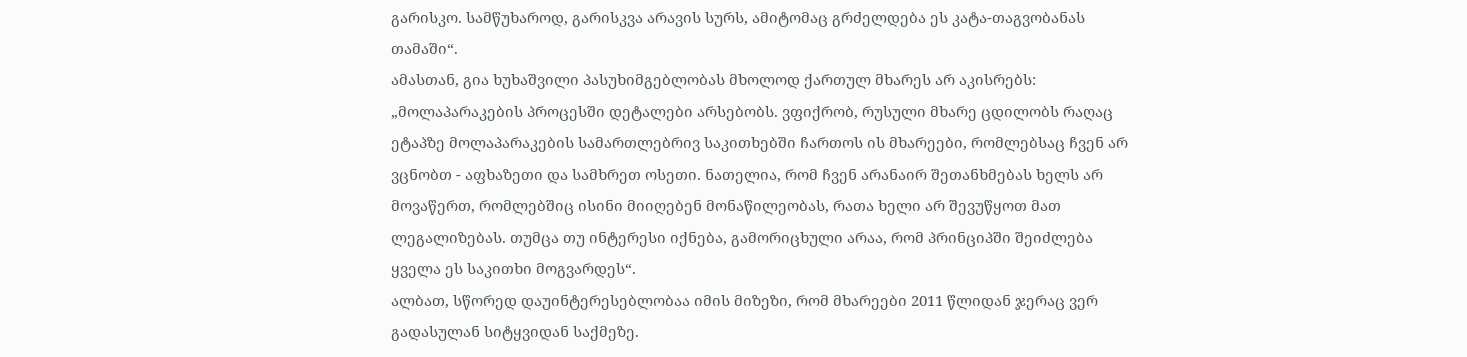გარისკო. სამწუხაროდ, გარისკვა არავის სურს, ამიტომაც გრძელდება ეს კატა-თაგვობანას თამაში“.
ამასთან, გია ხუხაშვილი პასუხიმგებლობას მხოლოდ ქართულ მხარეს არ აკისრებს: „მოლაპარაკების პროცესში დეტალები არსებობს. ვფიქრობ, რუსული მხარე ცდილობს რაღაც ეტაპზე მოლაპარაკების სამართლებრივ საკითხებში ჩართოს ის მხარეები, რომლებსაც ჩვენ არ ვცნობთ - აფხაზეთი და სამხრეთ ოსეთი. ნათელია, რომ ჩვენ არანაირ შეთანხმებას ხელს არ მოვაწერთ, რომლებშიც ისინი მიიღებენ მონაწილეობას, რათა ხელი არ შევუწყოთ მათ ლეგალიზებას. თუმცა თუ ინტერესი იქნება, გამორიცხული არაა, რომ პრინციპში შეიძლება ყველა ეს საკითხი მოგვარდეს“.
ალბათ, სწორედ დაუინტერესებლობაა იმის მიზეზი, რომ მხარეები 2011 წლიდან ჯერაც ვერ გადასულან სიტყვიდან საქმეზე.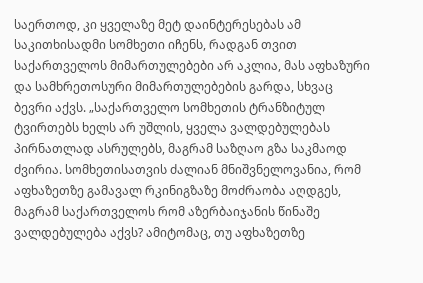საერთოდ, კი ყველაზე მეტ დაინტერესებას ამ საკითხისადმი სომხეთი იჩენს, რადგან თვით საქართველოს მიმართულებები არ აკლია, მას აფხაზური და სამხრეთოსური მიმართულებების გარდა, სხვაც ბევრი აქვს. „საქართველო სომხეთის ტრანზიტულ ტვირთებს ხელს არ უშლის, ყველა ვალდებულებას პირნათლად ასრულებს, მაგრამ საზღაო გზა საკმაოდ ძვირია. სომხეთისათვის ძალიან მნიშვნელოვანია, რომ აფხაზეთზე გამავალ რკინიგზაზე მოძრაობა აღდგეს, მაგრამ საქართველოს რომ აზერბაიჯანის წინაშე ვალდებულება აქვს? ამიტომაც, თუ აფხაზეთზე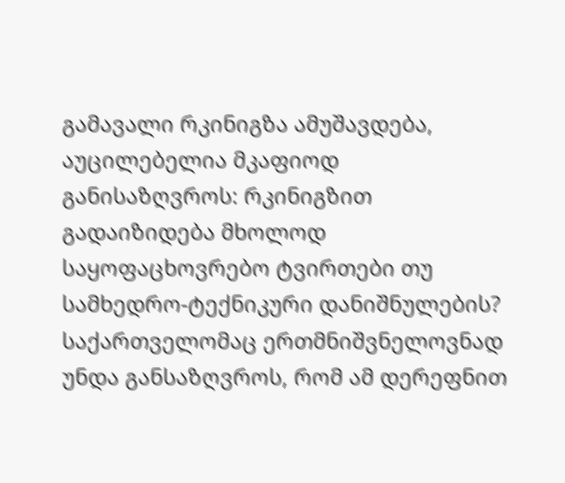გამავალი რკინიგზა ამუშავდება, აუცილებელია მკაფიოდ განისაზღვროს: რკინიგზით გადაიზიდება მხოლოდ საყოფაცხოვრებო ტვირთები თუ სამხედრო-ტექნიკური დანიშნულების? საქართველომაც ერთმნიშვნელოვნად უნდა განსაზღვროს, რომ ამ დერეფნით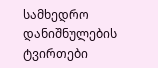სამხედრო დანიშნულების ტვირთები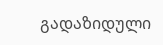გადაზიდული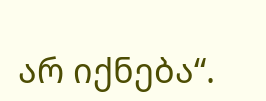არ იქნება“.